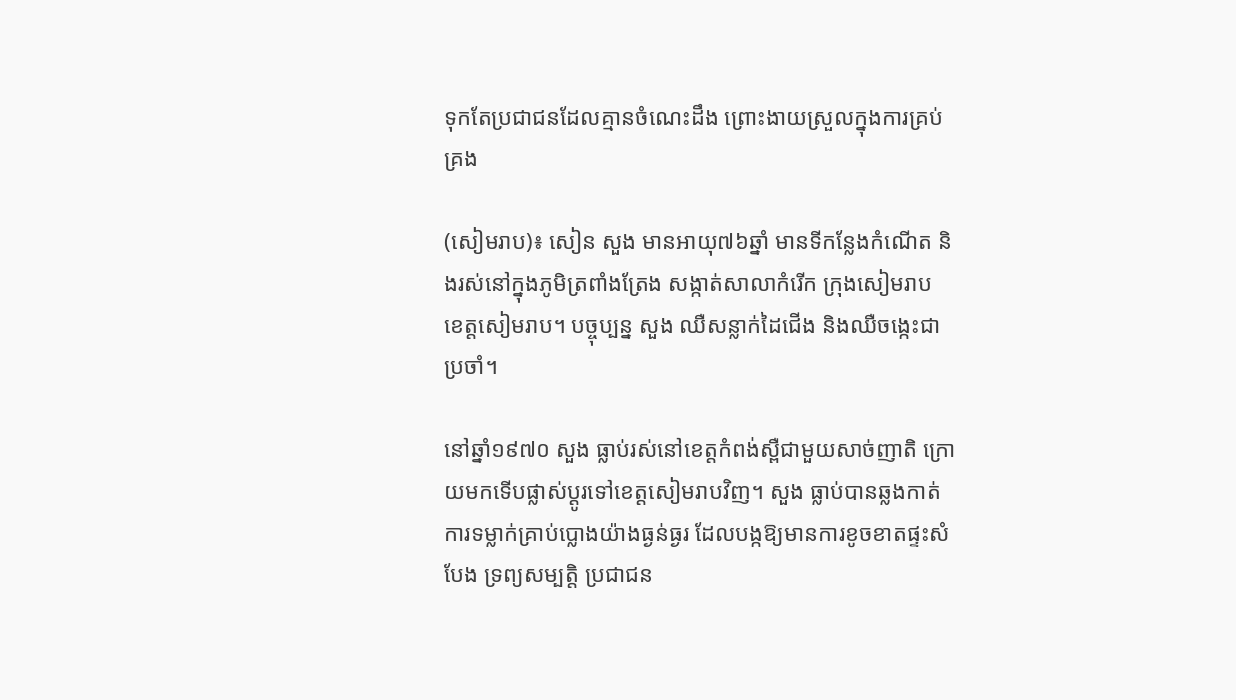ទុកតែប្រជាជនដែលគ្មានចំណេះដឹង ព្រោះងាយស្រួលក្នុងការគ្រប់គ្រង

(សៀមរាប)៖ សៀន សួង មានអាយុ៧៦ឆ្នាំ មានទីកន្លែងកំណើត និងរស់នៅក្នុងភូមិត្រពាំងត្រែង សង្កាត់សាលាកំរើក ក្រុងសៀមរាប ខេត្តសៀមរាប។ បច្ចុប្បន្ន សួង ឈឺសន្លាក់ដៃជើង និងឈឺចង្កេះជាប្រចាំ។

នៅឆ្នាំ១៩៧០ សួង ធ្លាប់រស់នៅខេត្តកំពង់ស្ពឺជាមួយសាច់ញាតិ ក្រោយមកទើបផ្លាស់ប្ដូរទៅខេត្តសៀមរាបវិញ។ សួង ធ្លាប់បានឆ្លងកាត់ការទម្លាក់គ្រាប់ប្លោងយ៉ាងធ្ងន់ធ្ងរ ដែលបង្កឱ្យមានការខូចខាតផ្ទះសំបែង ទ្រព្យសម្បត្តិ ប្រជាជន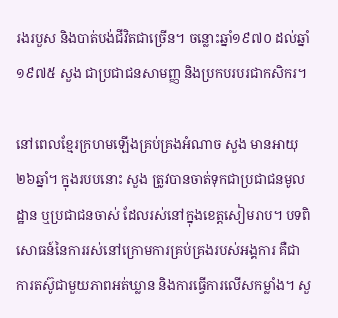រងរបួស និងបាត់បង់ជីវិតជាច្រើន។ ចន្លោះឆ្នាំ១៩៧០ ដល់ឆ្នាំ១៩៧៥ សួង ជាប្រជាជនសាមញ្ញ និងប្រកបរបរជាកសិករ។

នៅពេលខ្មែរក្រហមឡើងគ្រប់គ្រងអំណាច សួង មានអាយុ២៦ឆ្នាំ។ ក្នុងរបបនោះ សួង ត្រូវបានចាត់ទុកជាប្រជាជនមូលដ្ឋាន ឬប្រជាជនចាស់ ដែលរស់នៅក្នុងខេត្តសៀមរាប។ បទពិសោធន៍នៃការរស់នៅក្រោមការគ្រប់គ្រងរបស់អង្គការ គឺជាការតស៊ូជាមួយភាពអត់ឃ្លាន និងការធ្វើការលើសកម្លាំង។ សួ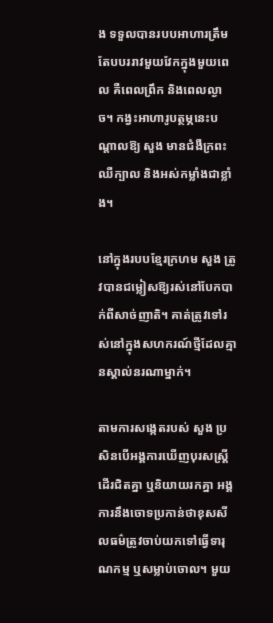ង ទទួលបានរបបអាហារត្រឹមតែបបររាវមួយវែកក្នុងមួយពេល គឺពេលព្រឹក និងពេលល្ងាច។ កង្វះអាហារូបត្ថម្ភនេះបណ្ដាលឱ្យ សួង មានជំងឺក្រពះ ឈឺក្បាល និងអស់កម្លាំងជាខ្លាំង។

នៅក្នុងរបបខ្មែរក្រហម សួង ត្រូវបានជម្លៀសឱ្យរស់នៅបែកបាក់ពីសាច់ញាតិ។ គាត់ត្រូវទៅរស់នៅក្នុងសហករណ៍ថ្មីដែលគ្មានស្គាល់នរណាម្នាក់។

តាមការសង្កេតរបស់ សួង ប្រសិនបើអង្គការឃើញបុរសស្រ្តីដើរជិតគ្នា ឬនិយាយរកគ្នា អង្គការនឹងចោទប្រកាន់ថាខុសសីលធម៌ត្រូវចាប់យកទៅធ្វើទារុណកម្ម ឬសម្លាប់ចោល។ មួយ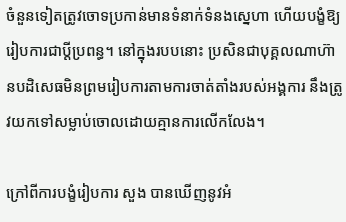ចំនួនទៀតត្រូវចោទប្រកាន់មានទំនាក់ទំនងស្នេហា ហើយបង្ខំឱ្យរៀបការជាប្តីប្រពន្ធ។ នៅក្នុងរបបនោះ ប្រសិនជាបុគ្គលណាហ៊ានបដិសេធមិនព្រមរៀបការតាមការចាត់តាំងរបស់អង្គការ នឹងត្រូវយកទៅសម្លាប់ចោលដោយគ្មានការលើកលែង។

ក្រៅពីការបង្ខំរៀបការ សួង បានឃើញនូវអំ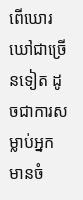ពើឃោរឃៅជាច្រើនទៀត ដូចជាការសម្លាប់អ្នកមានចំ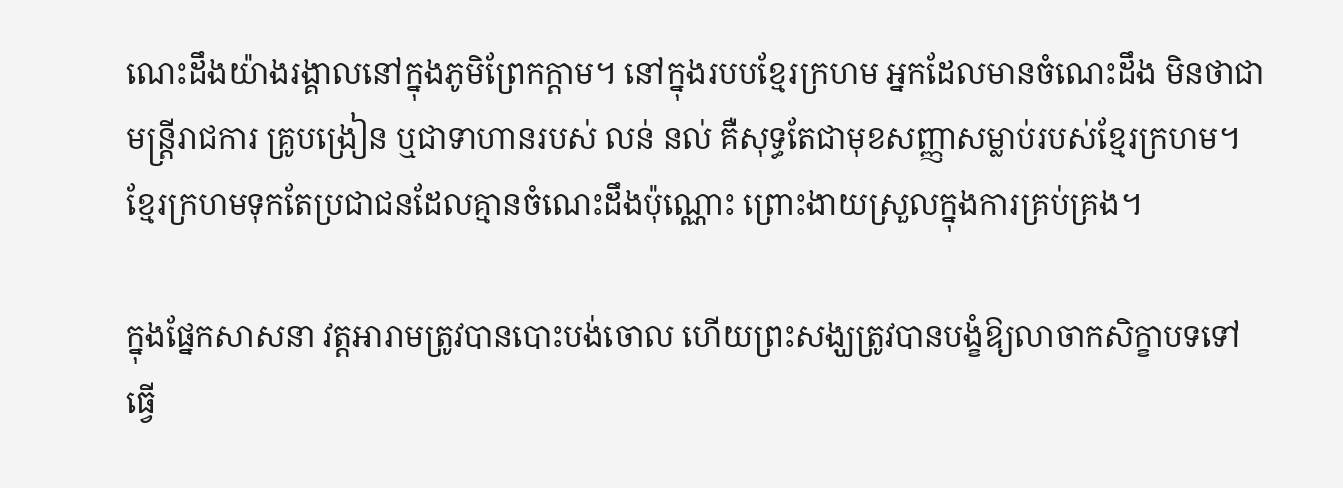ណេះដឹងយ៉ាងរង្គាលនៅក្នុងភូមិព្រែកក្ដាម។ នៅក្នុងរបបខ្មែរក្រហម អ្នកដែលមានចំណេះដឹង មិនថាជាមន្រ្តីរាជការ គ្រូបង្រៀន ឬជាទាហានរបស់ លន់ នល់ គឺសុទ្ធតែជាមុខសញ្ញាសម្លាប់របស់ខ្មែរក្រហម។ ខ្មែរក្រហមទុកតែប្រជាជនដែលគ្មានចំណេះដឹងប៉ុណ្ណោះ ព្រោះងាយស្រួលក្នុងការគ្រប់គ្រង។

ក្នុងផ្នែកសាសនា វត្តអារាមត្រូវបានបោះបង់ចោល ហើយព្រះសង្ឃត្រូវបានបង្ខំឱ្យលាចាកសិក្ខាបទទៅធ្វើ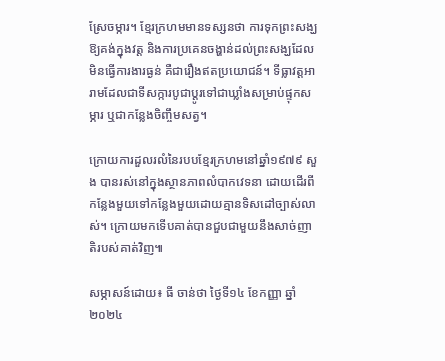ស្រែចម្ការ។ ខ្មែរក្រហមមានទស្សនថា ការទុកព្រះសង្ឃឱ្យគង់ក្នុងវត្ត និងការប្រគេនចង្ហាន់ដល់ព្រះសង្ឃដែលមិនធ្វើការងារធ្ងន់ គឺជារឿងឥតប្រយោជន៍។ ទីធ្លាវត្តអារាមដែលជាទីសក្ការបូជាប្ដូរទៅជាឃ្លាំងសម្រាប់ផ្ទុកសម្ភារ ឬជាកន្លែងចិញ្ចឹមសត្វ។

ក្រោយការដួលរលំនៃរបបខ្មែរក្រហមនៅឆ្នាំ១៩៧៩ សួង បានរស់នៅក្នុងស្ថានភាពលំបាកវេទនា ដោយដើរពីកន្លែងមួយទៅកន្លែងមួយដោយគ្មានទិសដៅច្បាស់លាស់។ ក្រោយមកទើបគាត់បានជួបជាមួយនឹងសាច់ញាតិរបស់គាត់វិញ៕

សម្ភាសន៍ដោយ៖ ធី ចាន់ថា ថ្ងៃទី១៤ ខែកញ្ញា ឆ្នាំ២០២៤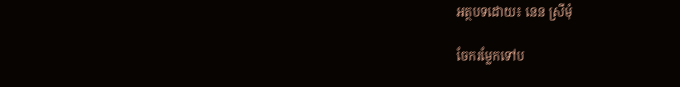អត្ថបទដោយ៖ នេន ស្រីមុំ

ចែករម្លែកទៅប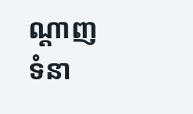ណ្តាញទំនា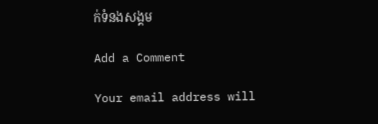ក់ទំនងសង្គម

Add a Comment

Your email address will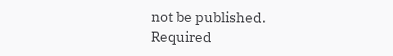not be published. Required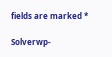fields are marked *

Solverwp-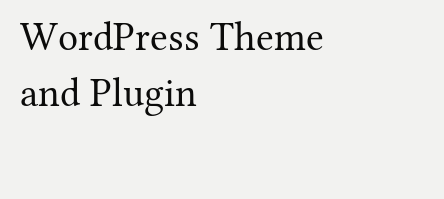WordPress Theme and Plugin